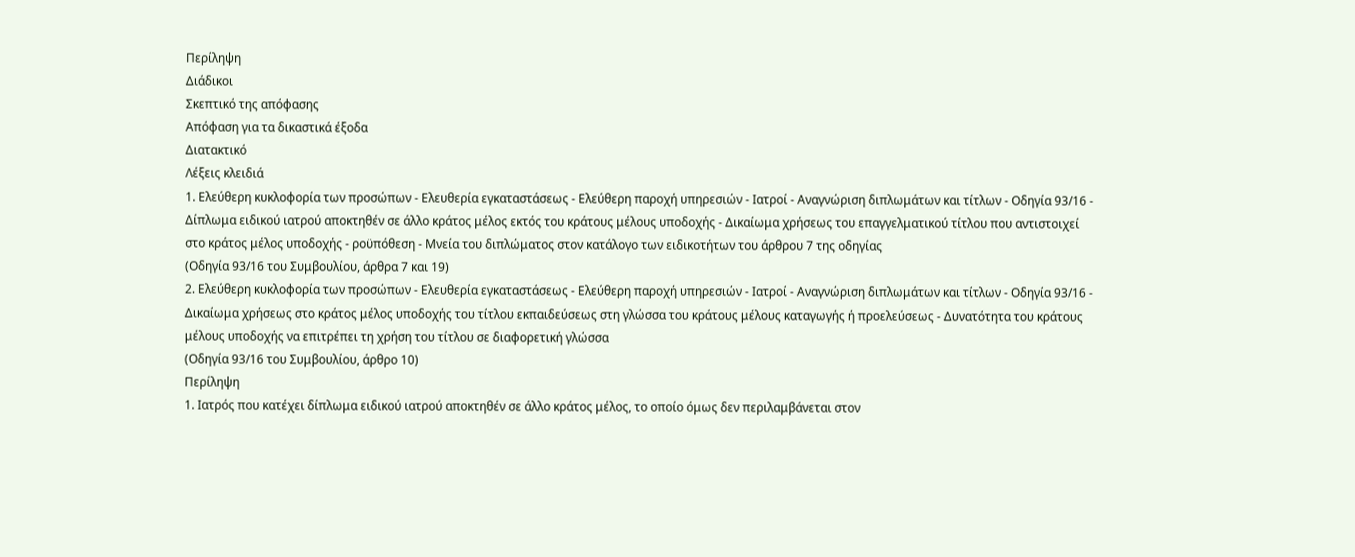Περίληψη
Διάδικοι
Σκεπτικό της απόφασης
Απόφαση για τα δικαστικά έξοδα
Διατακτικό
Λέξεις κλειδιά
1. Ελεύθερη κυκλοφορία των προσώπων - Ελευθερία εγκαταστάσεως - Ελεύθερη παροχή υπηρεσιών - Ιατροί - Αναγνώριση διπλωμάτων και τίτλων - Οδηγία 93/16 - Δίπλωμα ειδικού ιατρού αποκτηθέν σε άλλο κράτος μέλος εκτός του κράτους μέλους υποδοχής - Δικαίωμα χρήσεως του επαγγελματικού τίτλου που αντιστοιχεί στο κράτος μέλος υποδοχής - ροϋπόθεση - Μνεία του διπλώματος στον κατάλογο των ειδικοτήτων του άρθρου 7 της οδηγίας
(Οδηγία 93/16 του Συμβουλίου, άρθρα 7 και 19)
2. Ελεύθερη κυκλοφορία των προσώπων - Ελευθερία εγκαταστάσεως - Ελεύθερη παροχή υπηρεσιών - Ιατροί - Αναγνώριση διπλωμάτων και τίτλων - Οδηγία 93/16 - Δικαίωμα χρήσεως στο κράτος μέλος υποδοχής του τίτλου εκπαιδεύσεως στη γλώσσα του κράτους μέλους καταγωγής ή προελεύσεως - Δυνατότητα του κράτους μέλους υποδοχής να επιτρέπει τη χρήση του τίτλου σε διαφορετική γλώσσα
(Οδηγία 93/16 του Συμβουλίου, άρθρο 10)
Περίληψη
1. Ιατρός που κατέχει δίπλωμα ειδικού ιατρού αποκτηθέν σε άλλο κράτος μέλος, το οποίο όμως δεν περιλαμβάνεται στον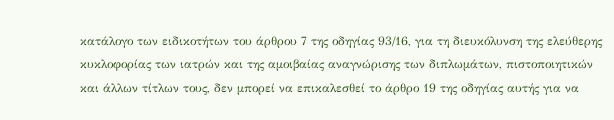κατάλογο των ειδικοτήτων του άρθρου 7 της οδηγίας 93/16, για τη διευκόλυνση της ελεύθερης κυκλοφορίας των ιατρών και της αμοιβαίας αναγνώρισης των διπλωμάτων, πιστοποιητικών και άλλων τίτλων τους, δεν μπορεί να επικαλεσθεί το άρθρο 19 της οδηγίας αυτής για να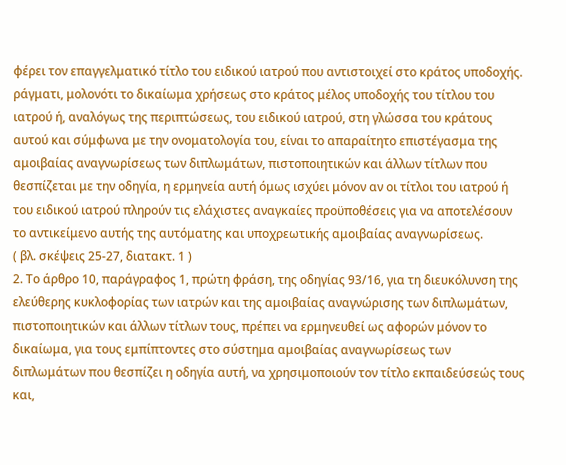φέρει τον επαγγελματικό τίτλο του ειδικού ιατρού που αντιστοιχεί στο κράτος υποδοχής.
ράγματι, μολονότι το δικαίωμα χρήσεως στο κράτος μέλος υποδοχής του τίτλου του ιατρού ή, αναλόγως της περιπτώσεως, του ειδικού ιατρού, στη γλώσσα του κράτους αυτού και σύμφωνα με την ονοματολογία του, είναι το απαραίτητο επιστέγασμα της αμοιβαίας αναγνωρίσεως των διπλωμάτων, πιστοποιητικών και άλλων τίτλων που θεσπίζεται με την οδηγία, η ερμηνεία αυτή όμως ισχύει μόνον αν οι τίτλοι του ιατρού ή του ειδικού ιατρού πληρούν τις ελάχιστες αναγκαίες προϋποθέσεις για να αποτελέσουν το αντικείμενο αυτής της αυτόματης και υποχρεωτικής αμοιβαίας αναγνωρίσεως.
( βλ. σκέψεις 25-27, διατακτ. 1 )
2. Το άρθρο 10, παράγραφος 1, πρώτη φράση, της οδηγίας 93/16, για τη διευκόλυνση της ελεύθερης κυκλοφορίας των ιατρών και της αμοιβαίας αναγνώρισης των διπλωμάτων, πιστοποιητικών και άλλων τίτλων τους, πρέπει να ερμηνευθεί ως αφορών μόνον το δικαίωμα, για τους εμπίπτοντες στο σύστημα αμοιβαίας αναγνωρίσεως των διπλωμάτων που θεσπίζει η οδηγία αυτή, να χρησιμοποιούν τον τίτλο εκπαιδεύσεώς τους και,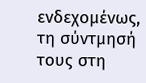ενδεχομένως, τη σύντμησή τους στη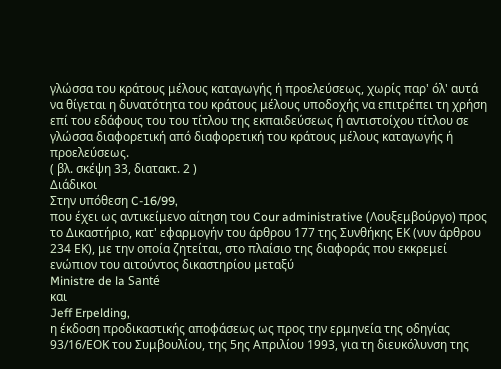γλώσσα του κράτους μέλους καταγωγής ή προελεύσεως, χωρίς παρ' όλ' αυτά να θίγεται η δυνατότητα του κράτους μέλους υποδοχής να επιτρέπει τη χρήση επί του εδάφους του του τίτλου της εκπαιδεύσεως ή αντιστοίχου τίτλου σε γλώσσα διαφορετική από διαφορετική του κράτους μέλους καταγωγής ή προελεύσεως.
( βλ. σκέψη 33, διατακτ. 2 )
Διάδικοι
Στην υπόθεση C-16/99,
που έχει ως αντικείμενο αίτηση του Cour administrative (Λουξεμβούργο) προς το Δικαστήριο, κατ' εφαρμογήν του άρθρου 177 της Συνθήκης ΕΚ (νυν άρθρου 234 ΕΚ), με την οποία ζητείται, στο πλαίσιο της διαφοράς που εκκρεμεί ενώπιον του αιτούντος δικαστηρίου μεταξύ
Ministre de la Santé
και
Jeff Erpelding,
η έκδοση προδικαστικής αποφάσεως ως προς την ερμηνεία της οδηγίας 93/16/ΕΟΚ του Συμβουλίου, της 5ης Απριλίου 1993, για τη διευκόλυνση της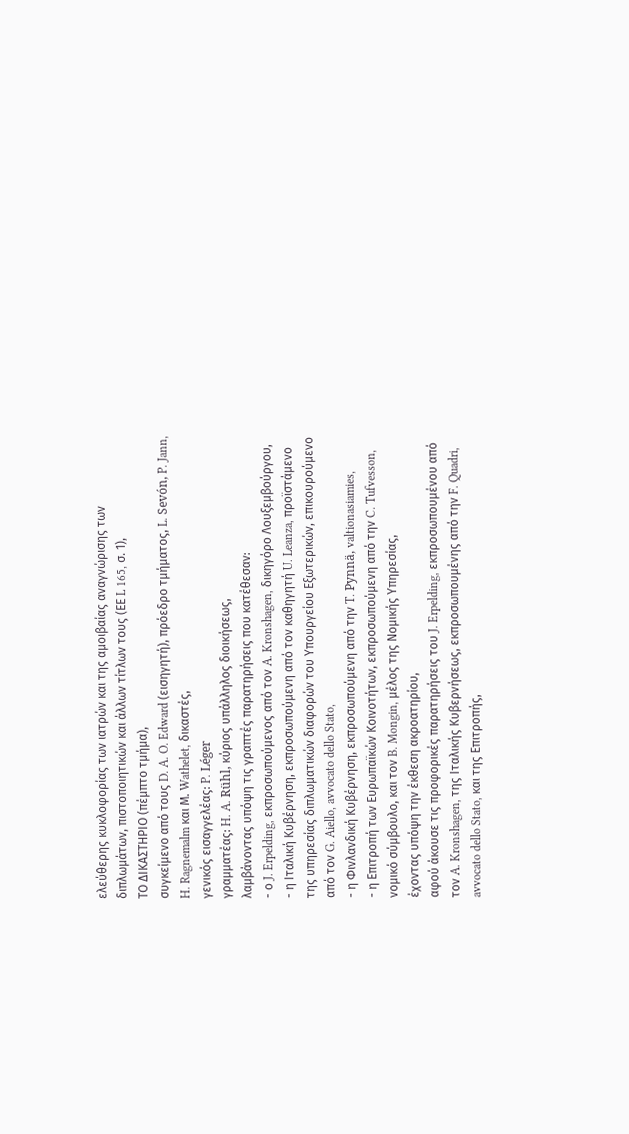ελεύθερης κυκλοφορίας των ιατρών και της αμοιβαίας αναγνώρισης των διπλωμάτων, πιστοποιητικών και άλλων τίτλων τους (ΕΕ L 165, σ. 1),
ΤΟ ΔΙΚΑΣΤΗΡΙΟ (πέμπτο τμήμα),
συγκείμενο από τους D. A. O. Edward (εισηγητή), πρόεδρο τμήματος, L. Sevón, P. Jann, H. Ragnemalm και Μ. Wathelet, δικαστές,
γενικός εισαγγελέας: P. Léger
γραμματέας: H. A. Rühl, κύριος υπάλληλος διοικήσεως,
λαμβάνοντας υπόψη τις γραπτές παρατηρήσεις που κατέθεσαν:
- ο J. Erpelding, εκπροσωπούμενος από τον A. Kronshagen, δικηγόρο Λουξεμβούργου,
- η Ιταλική Κυβέρνηση, εκπροσωπούμενη από τον καθηγητή U. Leanza, προϊστάμενο της υπηρεσίας διπλωματικών διαφορών του Υπουργείου Εξωτερικών, επικουρούμενο από τον G. Aiello, avvocato dello Stato,
- η Φινλανδική Κυβέρνηση, εκπροσωπούμενη από την T. Pynnä, valtionasiamies,
- η Επιτροπή των Ευρωπαϊκών Κοινοτήτων, εκπροσωπούμενη από την C. Tufvesson, νομικό σύμβουλο, και τον B. Mongin, μέλος της Νομικής Υπηρεσίας,
έχοντας υπόψη την έκθεση ακροατηρίου,
αφού άκουσε τις προφορικές παρατηρήσεις του J. Erpelding, εκπροσωπουμένου από τον A. Kronshagen, της Ιταλικής Κυβερνήσεως, εκπροσωπουμένης από την F. Quadri, avvocato dello Stato, και της Επιτροπής,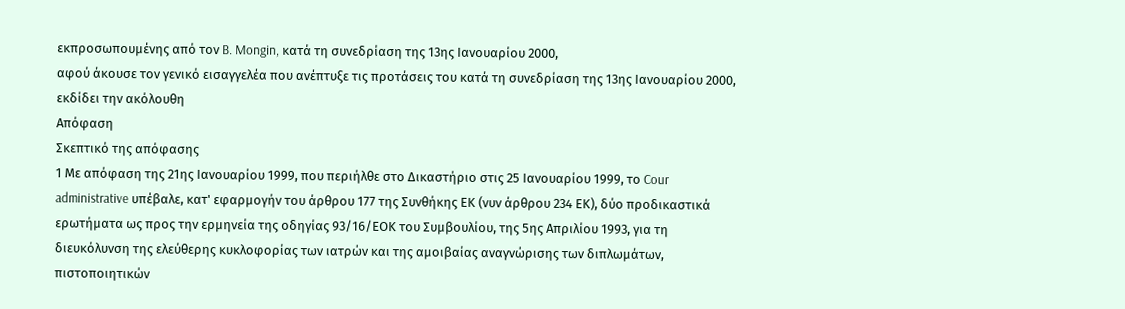εκπροσωπουμένης από τον B. Mongin, κατά τη συνεδρίαση της 13ης Ιανουαρίου 2000,
αφού άκουσε τον γενικό εισαγγελέα που ανέπτυξε τις προτάσεις του κατά τη συνεδρίαση της 13ης Ιανουαρίου 2000,
εκδίδει την ακόλουθη
Απόφαση
Σκεπτικό της απόφασης
1 Με απόφαση της 21ης Ιανουαρίου 1999, που περιήλθε στο Δικαστήριο στις 25 Ιανουαρίου 1999, το Cour administrative υπέβαλε, κατ' εφαρμογήν του άρθρου 177 της Συνθήκης ΕΚ (νυν άρθρου 234 ΕΚ), δύο προδικαστικά ερωτήματα ως προς την ερμηνεία της οδηγίας 93/16/ΕΟΚ του Συμβουλίου, της 5ης Απριλίου 1993, για τη διευκόλυνση της ελεύθερης κυκλοφορίας των ιατρών και της αμοιβαίας αναγνώρισης των διπλωμάτων, πιστοποιητικών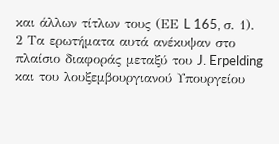και άλλων τίτλων τους (ΕΕ L 165, σ. 1).
2 Τα ερωτήματα αυτά ανέκυψαν στο πλαίσιο διαφοράς μεταξύ του J. Erpelding και του λουξεμβουργιανού Υπουργείου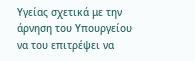Υγείας σχετικά με την άρνηση του Υπουργείου να του επιτρέψει να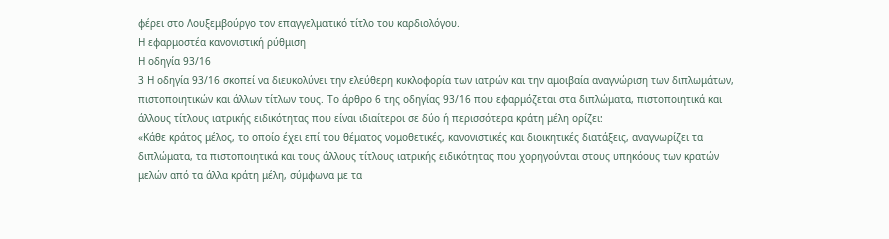φέρει στο Λουξεμβούργο τον επαγγελματικό τίτλο του καρδιολόγου.
Η εφαρμοστέα κανονιστική ρύθμιση
Η οδηγία 93/16
3 Η οδηγία 93/16 σκοπεί να διευκολύνει την ελεύθερη κυκλοφορία των ιατρών και την αμοιβαία αναγνώριση των διπλωμάτων, πιστοποιητικών και άλλων τίτλων τους. Το άρθρο 6 της οδηγίας 93/16 που εφαρμόζεται στα διπλώματα, πιστοποιητικά και άλλους τίτλους ιατρικής ειδικότητας που είναι ιδιαίτεροι σε δύο ή περισσότερα κράτη μέλη ορίζει:
«Κάθε κράτος μέλος, το οποίο έχει επί του θέματος νομοθετικές, κανονιστικές και διοικητικές διατάξεις, αναγνωρίζει τα διπλώματα, τα πιστοποιητικά και τους άλλους τίτλους ιατρικής ειδικότητας που χορηγούνται στους υπηκόους των κρατών μελών από τα άλλα κράτη μέλη, σύμφωνα με τα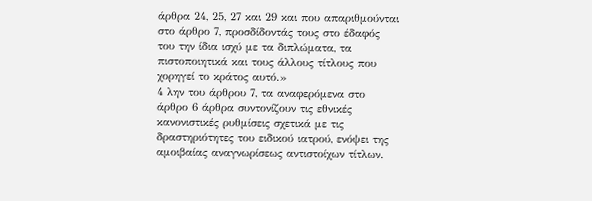άρθρα 24, 25, 27 και 29 και που απαριθμούνται στο άρθρο 7, προσδίδοντάς τους στο έδαφός του την ίδια ισχύ με τα διπλώματα, τα πιστοποιητικά και τους άλλους τίτλους που χορηγεί το κράτος αυτό.»
4 λην του άρθρου 7, τα αναφερόμενα στο άρθρο 6 άρθρα συντονίζουν τις εθνικές κανονιστικές ρυθμίσεις σχετικά με τις δραστηριότητες του ειδικού ιατρού, ενόψει της αμοιβαίας αναγνωρίσεως αντιστοίχων τίτλων.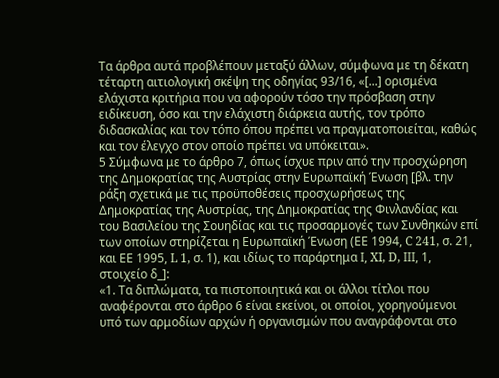Τα άρθρα αυτά προβλέπουν μεταξύ άλλων, σύμφωνα με τη δέκατη τέταρτη αιτιολογική σκέψη της οδηγίας 93/16, «[...] ορισμένα ελάχιστα κριτήρια που να αφορούν τόσο την πρόσβαση στην ειδίκευση, όσο και την ελάχιστη διάρκεια αυτής, τον τρόπο διδασκαλίας και τον τόπο όπου πρέπει να πραγματοποιείται, καθώς και τον έλεγχο στον οποίο πρέπει να υπόκειται».
5 Σύμφωνα με το άρθρο 7, όπως ίσχυε πριν από την προσχώρηση της Δημοκρατίας της Αυστρίας στην Ευρωπαϊκή Ένωση [βλ. την ράξη σχετικά με τις προϋποθέσεις προσχωρήσεως της Δημοκρατίας της Αυστρίας, της Δημοκρατίας της Φινλανδίας και του Βασιλείου της Σουηδίας και τις προσαρμογές των Συνθηκών επί των οποίων στηρίζεται η Ευρωπαϊκή Ένωση (ΕΕ 1994, C 241, σ. 21, και ΕΕ 1995, L 1, σ. 1), και ιδίως το παράρτημα Ι, XI, D, ΙΙΙ, 1, στοιχείο δ_]:
«1. Τα διπλώματα, τα πιστοποιητικά και οι άλλοι τίτλοι που αναφέρονται στο άρθρο 6 είναι εκείνοι, οι οποίοι, χορηγούμενοι υπό των αρμοδίων αρχών ή οργανισμών που αναγράφονται στο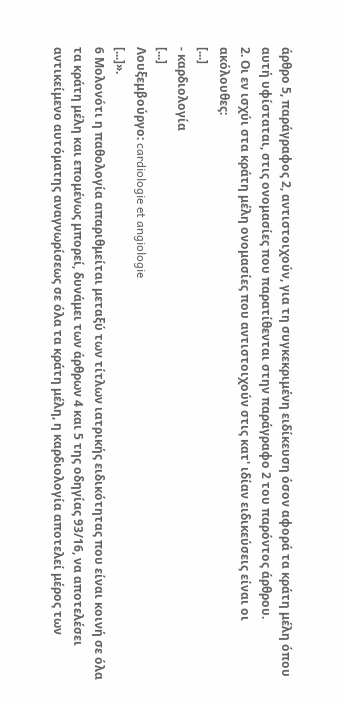άρθρο 5, παράγραφος 2, αντιστοιχούν, για τη συγκεκριμένη ειδίκευση όσον αφορά τα κράτη μέλη όπου αυτή υφίσταται, στις ονομασίες που παρατίθενται στην παράγραφο 2 του παρόντος άρθρου.
2. Οι εν ισχύι στα κράτη μέλη ονομασίες που αντιστοιχούν στις κατ' ιδίαν ειδικεύσεις είναι οι ακόλουθες:
[...]
- καρδιολογία
[...]
Λουξεμβούργο: cardiologie et angiologie
[...]».
6 Μολονότι η παθολογία απαριθμείται μεταξύ των τίτλων ιατρικής ειδικότητας που είναι κοινή σε όλα τα κράτη μέλη και επομένως μπορεί, δυνάμει των άρθρων 4 και 5 της οδηγίας 93/16, να αποτελέσει αντικείμενο αυτόματης αναγνωρίσεως σε όλα τα κράτη μέλη, η καρδιολογία αποτελεί μέρος των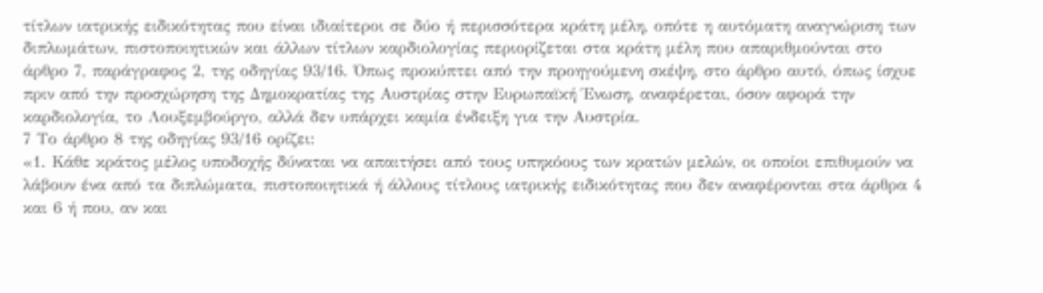τίτλων ιατρικής ειδικότητας που είναι ιδιαίτεροι σε δύο ή περισσότερα κράτη μέλη, οπότε η αυτόματη αναγνώριση των διπλωμάτων, πιστοποιητικών και άλλων τίτλων καρδιολογίας περιορίζεται στα κράτη μέλη που απαριθμούνται στο άρθρο 7, παράγραφος 2, της οδηγίας 93/16. Όπως προκύπτει από την προηγούμενη σκέψη, στο άρθρο αυτό, όπως ίσχυε πριν από την προσχώρηση της Δημοκρατίας της Αυστρίας στην Ευρωπαϊκή Ένωση, αναφέρεται, όσον αφορά την καρδιολογία, το Λουξεμβούργο, αλλά δεν υπάρχει καμία ένδειξη για την Αυστρία.
7 Το άρθρο 8 της οδηγίας 93/16 ορίζει:
«1. Κάθε κράτος μέλος υποδοχής δύναται να απαιτήσει από τους υπηκόους των κρατών μελών, οι οποίοι επιθυμούν να λάβουν ένα από τα διπλώματα, πιστοποιητικά ή άλλους τίτλους ιατρικής ειδικότητας που δεν αναφέρονται στα άρθρα 4 και 6 ή που, αν και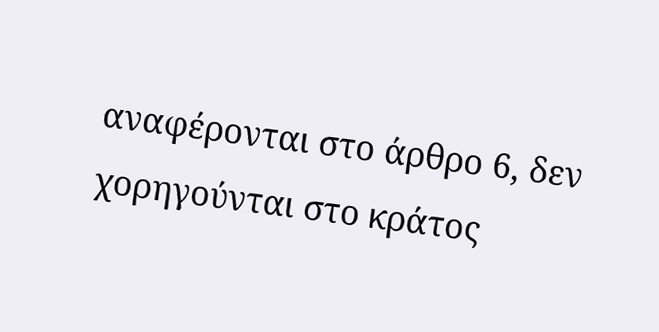αναφέρονται στο άρθρο 6, δεν χορηγούνται στο κράτος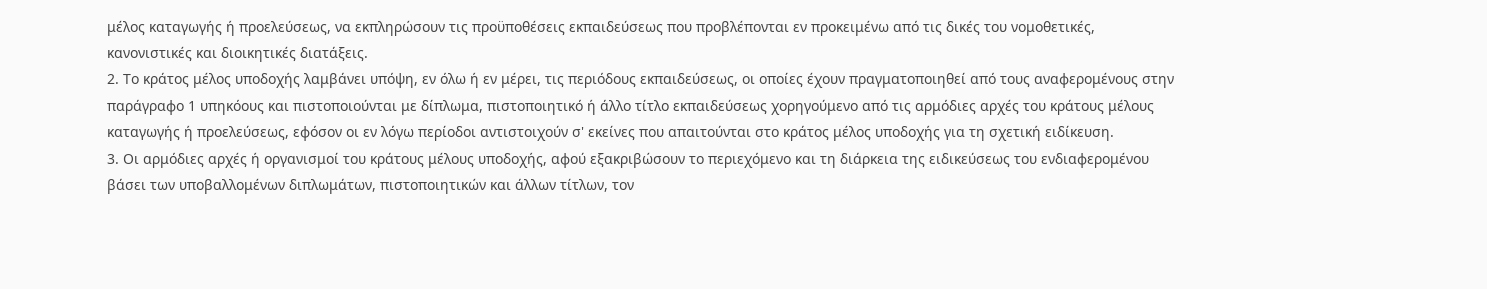μέλος καταγωγής ή προελεύσεως, να εκπληρώσουν τις προϋποθέσεις εκπαιδεύσεως που προβλέπονται εν προκειμένω από τις δικές του νομοθετικές, κανονιστικές και διοικητικές διατάξεις.
2. Το κράτος μέλος υποδοχής λαμβάνει υπόψη, εν όλω ή εν μέρει, τις περιόδους εκπαιδεύσεως, οι οποίες έχουν πραγματοποιηθεί από τους αναφερομένους στην παράγραφο 1 υπηκόους και πιστοποιούνται με δίπλωμα, πιστοποιητικό ή άλλο τίτλο εκπαιδεύσεως χορηγούμενο από τις αρμόδιες αρχές του κράτους μέλους καταγωγής ή προελεύσεως, εφόσον οι εν λόγω περίοδοι αντιστοιχούν σ' εκείνες που απαιτούνται στο κράτος μέλος υποδοχής για τη σχετική ειδίκευση.
3. Οι αρμόδιες αρχές ή οργανισμοί του κράτους μέλους υποδοχής, αφού εξακριβώσουν το περιεχόμενο και τη διάρκεια της ειδικεύσεως του ενδιαφερομένου βάσει των υποβαλλομένων διπλωμάτων, πιστοποιητικών και άλλων τίτλων, τον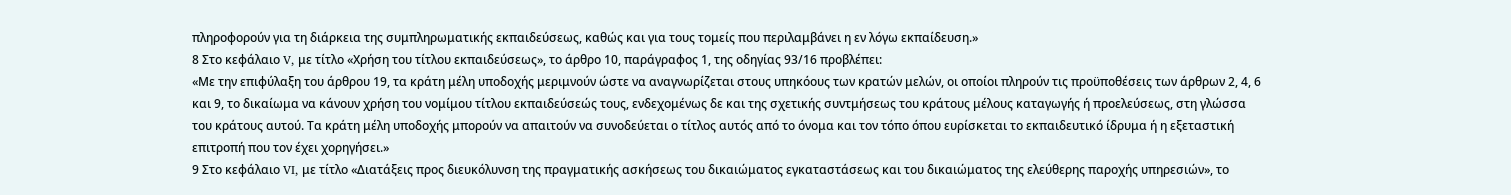πληροφορούν για τη διάρκεια της συμπληρωματικής εκπαιδεύσεως, καθώς και για τους τομείς που περιλαμβάνει η εν λόγω εκπαίδευση.»
8 Στο κεφάλαιο V, με τίτλο «Χρήση του τίτλου εκπαιδεύσεως», το άρθρο 10, παράγραφος 1, της οδηγίας 93/16 προβλέπει:
«Με την επιφύλαξη του άρθρου 19, τα κράτη μέλη υποδοχής μεριμνούν ώστε να αναγνωρίζεται στους υπηκόους των κρατών μελών, οι οποίοι πληρούν τις προϋποθέσεις των άρθρων 2, 4, 6 και 9, το δικαίωμα να κάνουν χρήση του νομίμου τίτλου εκπαιδεύσεώς τους, ενδεχομένως δε και της σχετικής συντμήσεως του κράτους μέλους καταγωγής ή προελεύσεως, στη γλώσσα του κράτους αυτού. Τα κράτη μέλη υποδοχής μπορούν να απαιτούν να συνοδεύεται ο τίτλος αυτός από το όνομα και τον τόπο όπου ευρίσκεται το εκπαιδευτικό ίδρυμα ή η εξεταστική επιτροπή που τον έχει χορηγήσει.»
9 Στο κεφάλαιο VI, με τίτλο «Διατάξεις προς διευκόλυνση της πραγματικής ασκήσεως του δικαιώματος εγκαταστάσεως και του δικαιώματος της ελεύθερης παροχής υπηρεσιών», το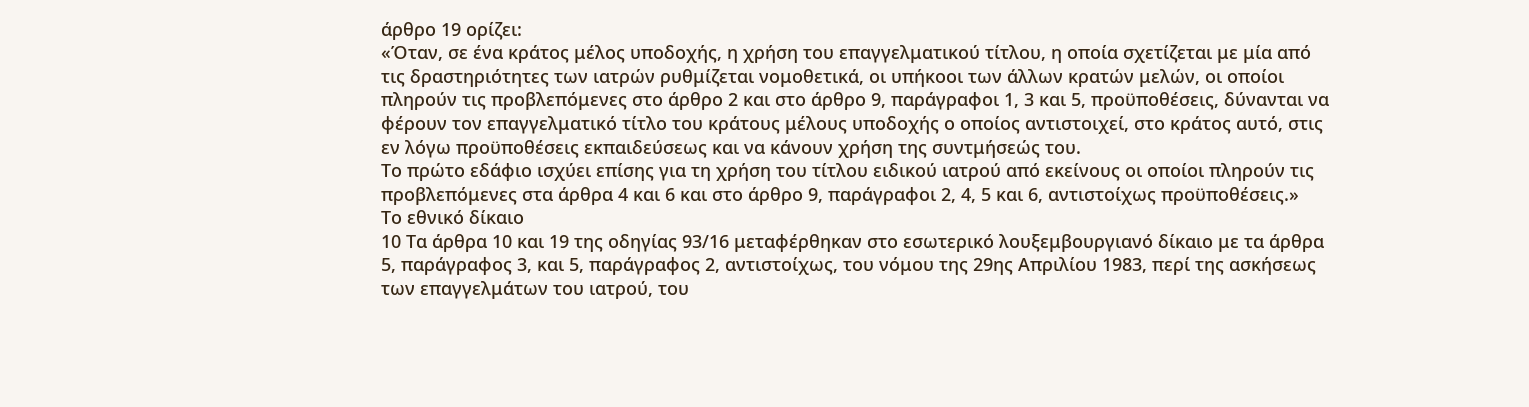άρθρο 19 ορίζει:
«Όταν, σε ένα κράτος μέλος υποδοχής, η χρήση του επαγγελματικού τίτλου, η οποία σχετίζεται με μία από τις δραστηριότητες των ιατρών ρυθμίζεται νομοθετικά, οι υπήκοοι των άλλων κρατών μελών, οι οποίοι πληρούν τις προβλεπόμενες στο άρθρο 2 και στο άρθρο 9, παράγραφοι 1, 3 και 5, προϋποθέσεις, δύνανται να φέρουν τον επαγγελματικό τίτλο του κράτους μέλους υποδοχής ο οποίος αντιστοιχεί, στο κράτος αυτό, στις εν λόγω προϋποθέσεις εκπαιδεύσεως και να κάνουν χρήση της συντμήσεώς του.
Το πρώτο εδάφιο ισχύει επίσης για τη χρήση του τίτλου ειδικού ιατρού από εκείνους οι οποίοι πληρούν τις προβλεπόμενες στα άρθρα 4 και 6 και στο άρθρο 9, παράγραφοι 2, 4, 5 και 6, αντιστοίχως προϋποθέσεις.»
Το εθνικό δίκαιο
10 Τα άρθρα 10 και 19 της οδηγίας 93/16 μεταφέρθηκαν στο εσωτερικό λουξεμβουργιανό δίκαιο με τα άρθρα 5, παράγραφος 3, και 5, παράγραφος 2, αντιστοίχως, του νόμου της 29ης Απριλίου 1983, περί της ασκήσεως των επαγγελμάτων του ιατρού, του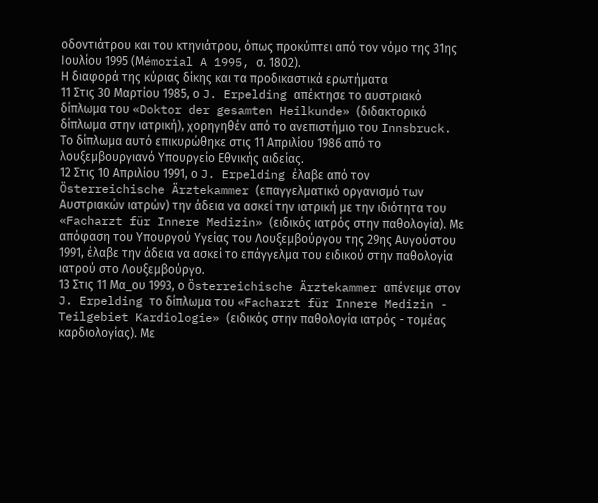οδοντιάτρου και του κτηνιάτρου, όπως προκύπτει από τον νόμο της 31ης Ιουλίου 1995 (Μémorial A 1995, σ. 1802).
Η διαφορά της κύριας δίκης και τα προδικαστικά ερωτήματα
11 Στις 30 Μαρτίου 1985, ο J. Erpelding απέκτησε το αυστριακό δίπλωμα του «Doktor der gesamten Heilkunde» (διδακτορικό δίπλωμα στην ιατρική), χορηγηθέν από το ανεπιστήμιο του Innsbruck. Το δίπλωμα αυτό επικυρώθηκε στις 11 Απριλίου 1986 από το λουξεμβουργιανό Υπουργείο Εθνικής αιδείας.
12 Στις 10 Απριλίου 1991, ο J. Erpelding έλαβε από τον Österreichische Ärztekammer (επαγγελματικό οργανισμό των Αυστριακών ιατρών) την άδεια να ασκεί την ιατρική με την ιδιότητα του «Facharzt für Innere Medizin» (ειδικός ιατρός στην παθολογία). Με απόφαση του Υπουργού Υγείας του Λουξεμβούργου της 29ης Αυγούστου 1991, έλαβε την άδεια να ασκεί το επάγγελμα του ειδικού στην παθολογία ιατρού στο Λουξεμβούργο.
13 Στις 11 Μα_ου 1993, ο Österreichische Ärztekammer απένειμε στον J. Erpelding το δίπλωμα του «Facharzt für Innere Medizin - Teilgebiet Kardiologie» (ειδικός στην παθολογία ιατρός - τομέας καρδιολογίας). Με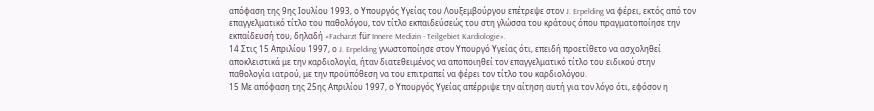απόφαση της 9ης Ιουλίου 1993, ο Υπουργός Υγείας του Λουξεμβούργου επέτρεψε στον J. Erpelding να φέρει, εκτός από τον επαγγελματικό τίτλο του παθολόγου, τον τίτλο εκπαιδεύσεώς του στη γλώσσα του κράτους όπου πραγματοποίησε την εκπαίδευσή του, δηλαδή «Facharzt für Innere Medizin - Teilgebiet Kardiologie».
14 Στις 15 Απριλίου 1997, ο J. Erpelding γνωστοποίησε στον Υπουργό Υγείας ότι, επειδή προετίθετο να ασχοληθεί αποκλειστικά με την καρδιολογία, ήταν διατεθειμένος να αποποιηθεί τον επαγγελματικό τίτλο του ειδικού στην παθολογία ιατρού, με την προϋπόθεση να του επιτραπεί να φέρει τον τίτλο του καρδιολόγου.
15 Με απόφαση της 25ης Απριλίου 1997, ο Υπουργός Υγείας απέρριψε την αίτηση αυτή για τον λόγο ότι, εφόσον η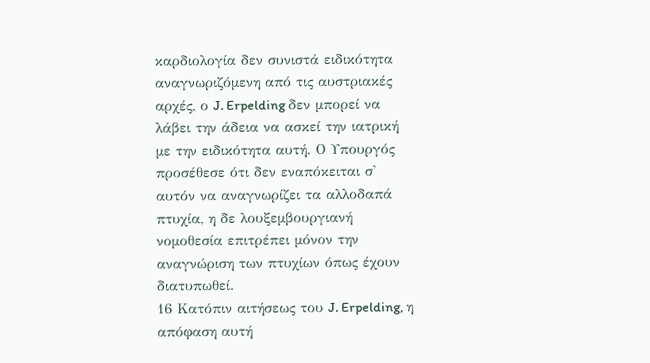καρδιολογία δεν συνιστά ειδικότητα αναγνωριζόμενη από τις αυστριακές αρχές, ο J. Erpelding δεν μπορεί να λάβει την άδεια να ασκεί την ιατρική με την ειδικότητα αυτή. Ο Υπουργός προσέθεσε ότι δεν εναπόκειται σ' αυτόν να αναγνωρίζει τα αλλοδαπά πτυχία, η δε λουξεμβουργιανή νομοθεσία επιτρέπει μόνον την αναγνώριση των πτυχίων όπως έχουν διατυπωθεί.
16 Κατόπιν αιτήσεως του J. Erpelding, η απόφαση αυτή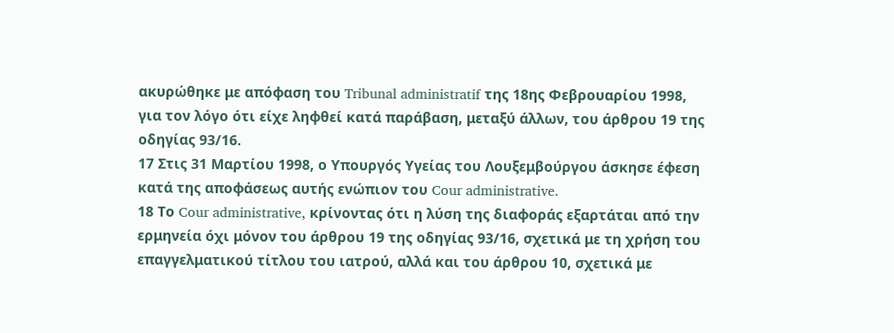ακυρώθηκε με απόφαση του Tribunal administratif της 18ης Φεβρουαρίου 1998, για τον λόγο ότι είχε ληφθεί κατά παράβαση, μεταξύ άλλων, του άρθρου 19 της οδηγίας 93/16.
17 Στις 31 Μαρτίου 1998, ο Υπουργός Υγείας του Λουξεμβούργου άσκησε έφεση κατά της αποφάσεως αυτής ενώπιον του Cour administrative.
18 Το Cour administrative, κρίνοντας ότι η λύση της διαφοράς εξαρτάται από την ερμηνεία όχι μόνον του άρθρου 19 της οδηγίας 93/16, σχετικά με τη χρήση του επαγγελματικού τίτλου του ιατρού, αλλά και του άρθρου 10, σχετικά με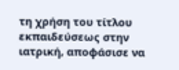τη χρήση του τίτλου εκπαιδεύσεως στην ιατρική, αποφάσισε να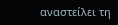αναστείλει τη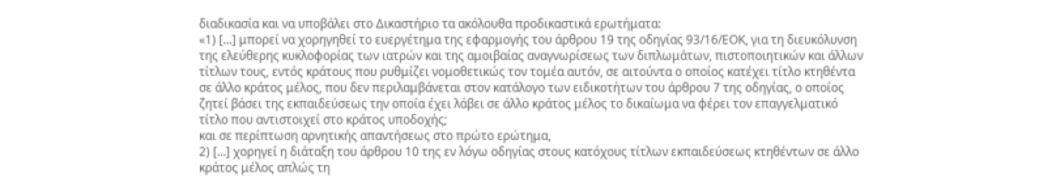διαδικασία και να υποβάλει στο Δικαστήριο τα ακόλουθα προδικαστικά ερωτήματα:
«1) [...] μπορεί να χορηγηθεί το ευεργέτημα της εφαρμογής του άρθρου 19 της οδηγίας 93/16/ΕΟΚ, για τη διευκόλυνση της ελεύθερης κυκλοφορίας των ιατρών και της αμοιβαίας αναγνωρίσεως των διπλωμάτων, πιστοποιητικών και άλλων τίτλων τους, εντός κράτους που ρυθμίζει νομοθετικώς τον τομέα αυτόν, σε αιτούντα ο οποίος κατέχει τίτλο κτηθέντα σε άλλο κράτος μέλος, που δεν περιλαμβάνεται στον κατάλογο των ειδικοτήτων του άρθρου 7 της οδηγίας, ο οποίος ζητεί βάσει της εκπαιδεύσεως την οποία έχει λάβει σε άλλο κράτος μέλος το δικαίωμα να φέρει τον επαγγελματικό τίτλο που αντιστοιχεί στο κράτος υποδοχής;
και σε περίπτωση αρνητικής απαντήσεως στο πρώτο ερώτημα,
2) [...] χορηγεί η διάταξη του άρθρου 10 της εν λόγω οδηγίας στους κατόχους τίτλων εκπαιδεύσεως κτηθέντων σε άλλο κράτος μέλος απλώς τη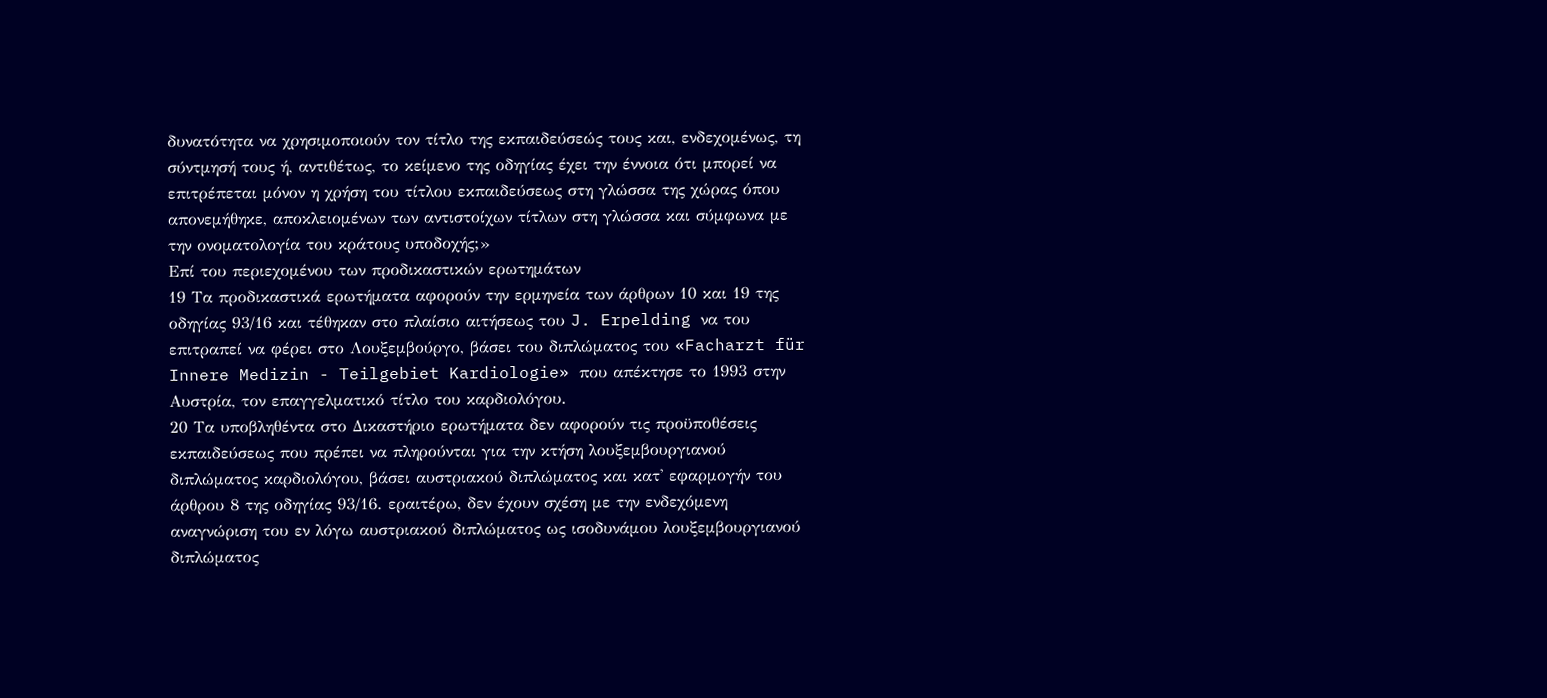δυνατότητα να χρησιμοποιούν τον τίτλο της εκπαιδεύσεώς τους και, ενδεχομένως, τη σύντμησή τους ή, αντιθέτως, το κείμενο της οδηγίας έχει την έννοια ότι μπορεί να επιτρέπεται μόνον η χρήση του τίτλου εκπαιδεύσεως στη γλώσσα της χώρας όπου απονεμήθηκε, αποκλειομένων των αντιστοίχων τίτλων στη γλώσσα και σύμφωνα με την ονοματολογία του κράτους υποδοχής;»
Επί του περιεχομένου των προδικαστικών ερωτημάτων
19 Τα προδικαστικά ερωτήματα αφορούν την ερμηνεία των άρθρων 10 και 19 της οδηγίας 93/16 και τέθηκαν στο πλαίσιο αιτήσεως του J. Erpelding να του επιτραπεί να φέρει στο Λουξεμβούργο, βάσει του διπλώματος του «Facharzt für Innere Medizin - Teilgebiet Kardiologie» που απέκτησε το 1993 στην Αυστρία, τον επαγγελματικό τίτλο του καρδιολόγου.
20 Τα υποβληθέντα στο Δικαστήριο ερωτήματα δεν αφορούν τις προϋποθέσεις εκπαιδεύσεως που πρέπει να πληρούνται για την κτήση λουξεμβουργιανού διπλώματος καρδιολόγου, βάσει αυστριακού διπλώματος και κατ' εφαρμογήν του άρθρου 8 της οδηγίας 93/16. εραιτέρω, δεν έχουν σχέση με την ενδεχόμενη αναγνώριση του εν λόγω αυστριακού διπλώματος ως ισοδυνάμου λουξεμβουργιανού διπλώματος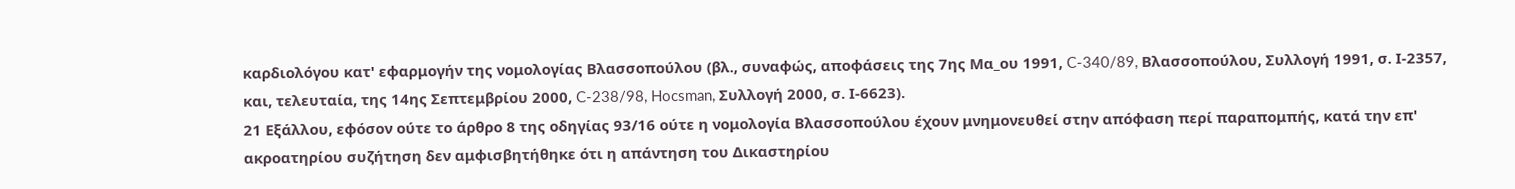καρδιολόγου κατ' εφαρμογήν της νομολογίας Βλασσοπούλου (βλ., συναφώς, αποφάσεις της 7ης Μα_ου 1991, C-340/89, Βλασσοπούλου, Συλλογή 1991, σ. Ι-2357, και, τελευταία, της 14ης Σεπτεμβρίου 2000, C-238/98, Hocsman, Συλλογή 2000, σ. Ι-6623).
21 Εξάλλου, εφόσον ούτε το άρθρο 8 της οδηγίας 93/16 ούτε η νομολογία Βλασσοπούλου έχουν μνημονευθεί στην απόφαση περί παραπομπής, κατά την επ' ακροατηρίου συζήτηση δεν αμφισβητήθηκε ότι η απάντηση του Δικαστηρίου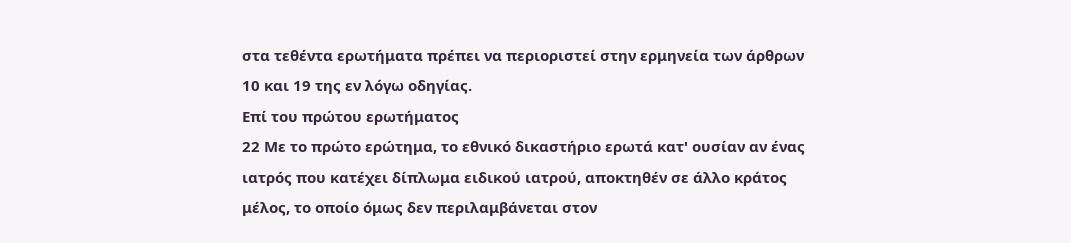στα τεθέντα ερωτήματα πρέπει να περιοριστεί στην ερμηνεία των άρθρων 10 και 19 της εν λόγω οδηγίας.
Επί του πρώτου ερωτήματος
22 Με το πρώτο ερώτημα, το εθνικό δικαστήριο ερωτά κατ' ουσίαν αν ένας ιατρός που κατέχει δίπλωμα ειδικού ιατρού, αποκτηθέν σε άλλο κράτος μέλος, το οποίο όμως δεν περιλαμβάνεται στον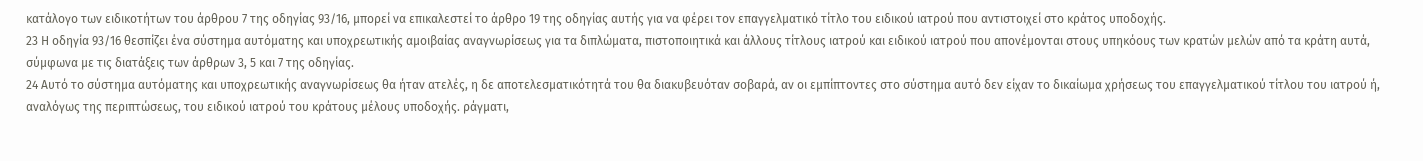κατάλογο των ειδικοτήτων του άρθρου 7 της οδηγίας 93/16, μπορεί να επικαλεστεί το άρθρο 19 της οδηγίας αυτής για να φέρει τον επαγγελματικό τίτλο του ειδικού ιατρού που αντιστοιχεί στο κράτος υποδοχής.
23 Η οδηγία 93/16 θεσπίζει ένα σύστημα αυτόματης και υποχρεωτικής αμοιβαίας αναγνωρίσεως για τα διπλώματα, πιστοποιητικά και άλλους τίτλους ιατρού και ειδικού ιατρού που απονέμονται στους υπηκόους των κρατών μελών από τα κράτη αυτά, σύμφωνα με τις διατάξεις των άρθρων 3, 5 και 7 της οδηγίας.
24 Αυτό το σύστημα αυτόματης και υποχρεωτικής αναγνωρίσεως θα ήταν ατελές, η δε αποτελεσματικότητά του θα διακυβευόταν σοβαρά, αν οι εμπίπτοντες στο σύστημα αυτό δεν είχαν το δικαίωμα χρήσεως του επαγγελματικού τίτλου του ιατρού ή, αναλόγως της περιπτώσεως, του ειδικού ιατρού του κράτους μέλους υποδοχής. ράγματι,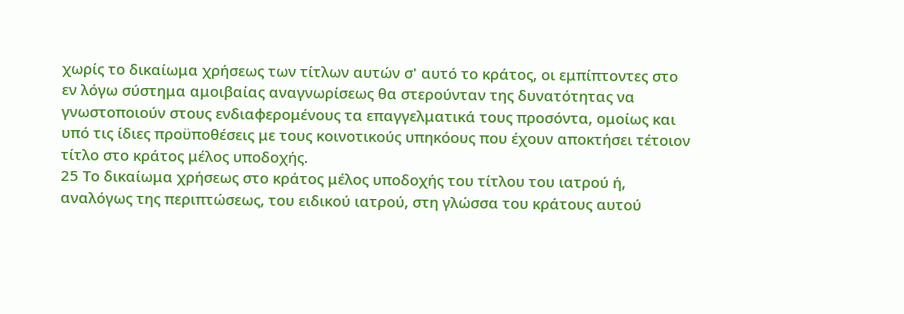χωρίς το δικαίωμα χρήσεως των τίτλων αυτών σ' αυτό το κράτος, οι εμπίπτοντες στο εν λόγω σύστημα αμοιβαίας αναγνωρίσεως θα στερούνταν της δυνατότητας να γνωστοποιούν στους ενδιαφερομένους τα επαγγελματικά τους προσόντα, ομοίως και υπό τις ίδιες προϋποθέσεις με τους κοινοτικούς υπηκόους που έχουν αποκτήσει τέτοιον τίτλο στο κράτος μέλος υποδοχής.
25 Το δικαίωμα χρήσεως στο κράτος μέλος υποδοχής του τίτλου του ιατρού ή, αναλόγως της περιπτώσεως, του ειδικού ιατρού, στη γλώσσα του κράτους αυτού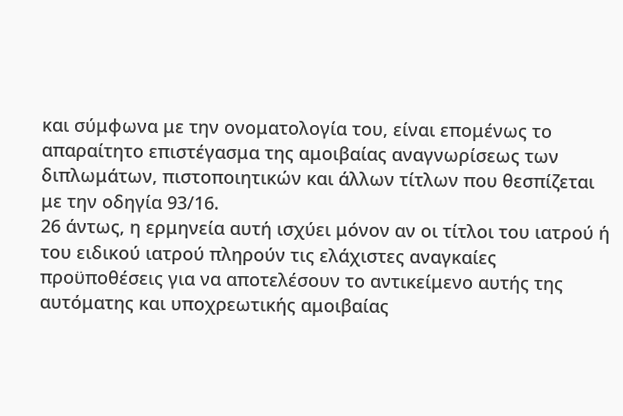και σύμφωνα με την ονοματολογία του, είναι επομένως το απαραίτητο επιστέγασμα της αμοιβαίας αναγνωρίσεως των διπλωμάτων, πιστοποιητικών και άλλων τίτλων που θεσπίζεται με την οδηγία 93/16.
26 άντως, η ερμηνεία αυτή ισχύει μόνον αν οι τίτλοι του ιατρού ή του ειδικού ιατρού πληρούν τις ελάχιστες αναγκαίες προϋποθέσεις για να αποτελέσουν το αντικείμενο αυτής της αυτόματης και υποχρεωτικής αμοιβαίας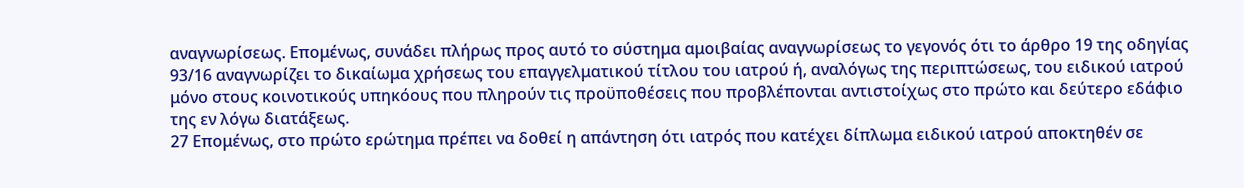αναγνωρίσεως. Επομένως, συνάδει πλήρως προς αυτό το σύστημα αμοιβαίας αναγνωρίσεως το γεγονός ότι το άρθρο 19 της οδηγίας 93/16 αναγνωρίζει το δικαίωμα χρήσεως του επαγγελματικού τίτλου του ιατρού ή, αναλόγως της περιπτώσεως, του ειδικού ιατρού μόνο στους κοινοτικούς υπηκόους που πληρούν τις προϋποθέσεις που προβλέπονται αντιστοίχως στο πρώτο και δεύτερο εδάφιο της εν λόγω διατάξεως.
27 Επομένως, στο πρώτο ερώτημα πρέπει να δοθεί η απάντηση ότι ιατρός που κατέχει δίπλωμα ειδικού ιατρού αποκτηθέν σε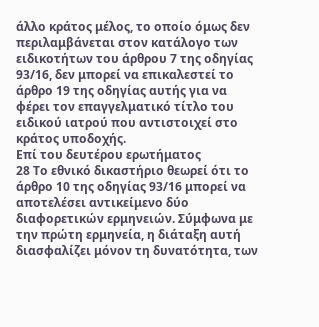άλλο κράτος μέλος, το οποίο όμως δεν περιλαμβάνεται στον κατάλογο των ειδικοτήτων του άρθρου 7 της οδηγίας 93/16, δεν μπορεί να επικαλεστεί το άρθρο 19 της οδηγίας αυτής για να φέρει τον επαγγελματικό τίτλο του ειδικού ιατρού που αντιστοιχεί στο κράτος υποδοχής.
Επί του δευτέρου ερωτήματος
28 Το εθνικό δικαστήριο θεωρεί ότι το άρθρο 10 της οδηγίας 93/16 μπορεί να αποτελέσει αντικείμενο δύο διαφορετικών ερμηνειών. Σύμφωνα με την πρώτη ερμηνεία, η διάταξη αυτή διασφαλίζει μόνον τη δυνατότητα, των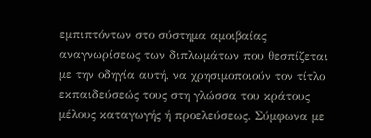εμπιπτόντων στο σύστημα αμοιβαίας αναγνωρίσεως των διπλωμάτων που θεσπίζεται με την οδηγία αυτή, να χρησιμοποιούν τον τίτλο εκπαιδεύσεώς τους στη γλώσσα του κράτους μέλους καταγωγής ή προελεύσεως. Σύμφωνα με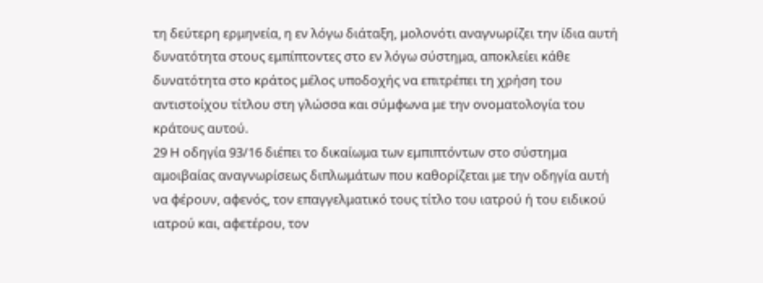τη δεύτερη ερμηνεία, η εν λόγω διάταξη, μολονότι αναγνωρίζει την ίδια αυτή δυνατότητα στους εμπίπτοντες στο εν λόγω σύστημα, αποκλείει κάθε δυνατότητα στο κράτος μέλος υποδοχής να επιτρέπει τη χρήση του αντιστοίχου τίτλου στη γλώσσα και σύμφωνα με την ονοματολογία του κράτους αυτού.
29 Η οδηγία 93/16 διέπει το δικαίωμα των εμπιπτόντων στο σύστημα αμοιβαίας αναγνωρίσεως διπλωμάτων που καθορίζεται με την οδηγία αυτή να φέρουν, αφενός, τον επαγγελματικό τους τίτλο του ιατρού ή του ειδικού ιατρού και, αφετέρου, τον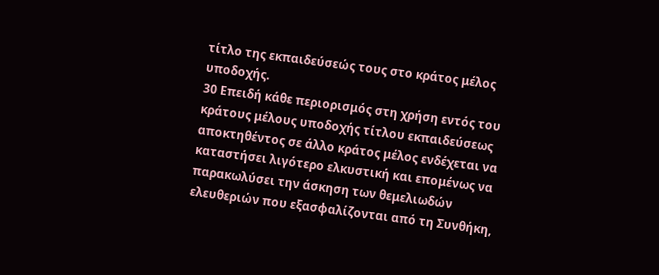τίτλο της εκπαιδεύσεώς τους στο κράτος μέλος υποδοχής.
30 Επειδή κάθε περιορισμός στη χρήση εντός του κράτους μέλους υποδοχής τίτλου εκπαιδεύσεως αποκτηθέντος σε άλλο κράτος μέλος ενδέχεται να καταστήσει λιγότερο ελκυστική και επομένως να παρακωλύσει την άσκηση των θεμελιωδών ελευθεριών που εξασφαλίζονται από τη Συνθήκη,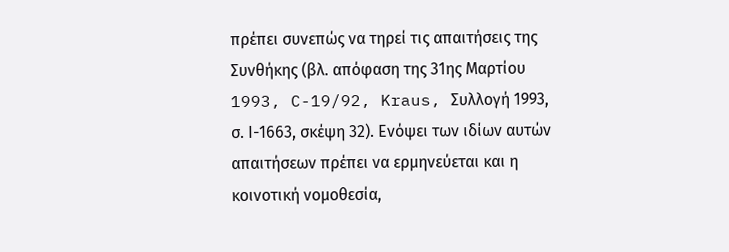πρέπει συνεπώς να τηρεί τις απαιτήσεις της Συνθήκης (βλ. απόφαση της 31ης Μαρτίου 1993, C-19/92, Kraus, Συλλογή 1993, σ. Ι-1663, σκέψη 32). Ενόψει των ιδίων αυτών απαιτήσεων πρέπει να ερμηνεύεται και η κοινοτική νομοθεσία,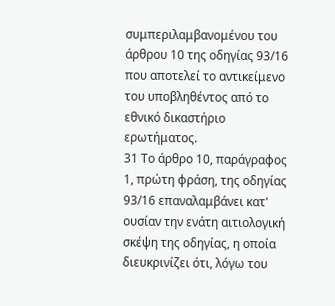συμπεριλαμβανομένου του άρθρου 10 της οδηγίας 93/16 που αποτελεί το αντικείμενο του υποβληθέντος από το εθνικό δικαστήριο ερωτήματος.
31 Το άρθρο 10, παράγραφος 1, πρώτη φράση, της οδηγίας 93/16 επαναλαμβάνει κατ' ουσίαν την ενάτη αιτιολογική σκέψη της οδηγίας, η οποία διευκρινίζει ότι, λόγω του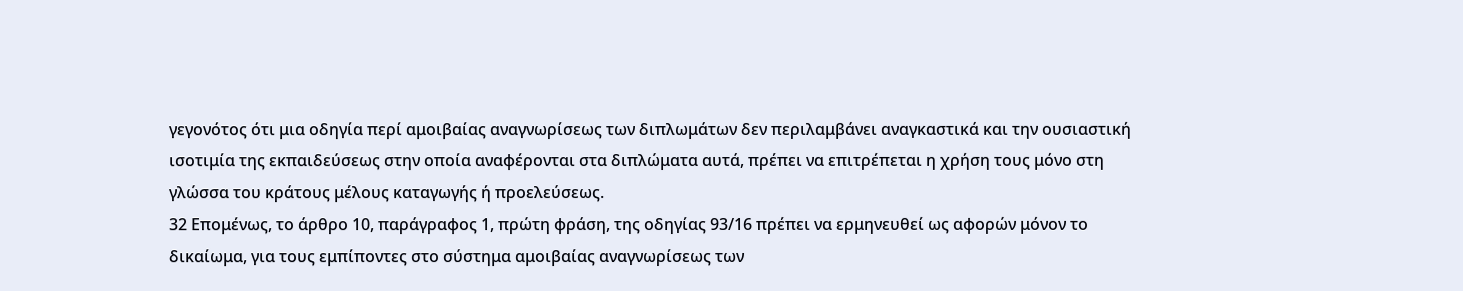γεγονότος ότι μια οδηγία περί αμοιβαίας αναγνωρίσεως των διπλωμάτων δεν περιλαμβάνει αναγκαστικά και την ουσιαστική ισοτιμία της εκπαιδεύσεως στην οποία αναφέρονται στα διπλώματα αυτά, πρέπει να επιτρέπεται η χρήση τους μόνο στη γλώσσα του κράτους μέλους καταγωγής ή προελεύσεως.
32 Επομένως, το άρθρο 10, παράγραφος 1, πρώτη φράση, της οδηγίας 93/16 πρέπει να ερμηνευθεί ως αφορών μόνον το δικαίωμα, για τους εμπίποντες στο σύστημα αμοιβαίας αναγνωρίσεως των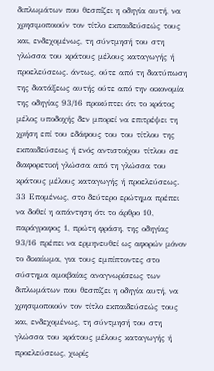διπλωμάτων που θεσπίζει η οδηγία αυτή, να χρησιμοποιούν τον τίτλο εκπαιδεύσεώς τους και, ενδεχομένως, τη σύντμησή του στη γλώσσα του κράτους μέλους καταγωγής ή προελεύσεως. άντως, ούτε από τη διατύπωση της διατάξεως αυτής ούτε από την οικονομία της οδηγίας 93/16 προκύπτει ότι το κράτος μέλος υποδοχής δεν μπορεί να επιτρέψει τη χρήση επί του εδάφους του του τίτλου της εκπαιδεύσεως ή ενός αντιστοίχου τίτλου σε διαφορετική γλώσσα από τη γλώσσα του κράτους μέλους καταγωγής ή προελεύσεως.
33 Επομένως, στο δεύτερο ερώτημα πρέπει να δοθεί η απάντηση ότι το άρθρο 10, παράγραφος 1, πρώτη φράση, της οδηγίας 93/16 πρέπει να ερμηνευθεί ως αφορών μόνον το δικαίωμα, για τους εμπίπτοντες στο σύστημα αμοιβαίας αναγνωρίσεως των διπλωμάτων που θεσπίζει η οδηγία αυτή, να χρησιμοποιούν τον τίτλο εκπαιδεύσεώς τους και, ενδεχομένως, τη σύντμησή του στη γλώσσα του κράτους μέλους καταγωγής ή προελεύσεως, χωρίς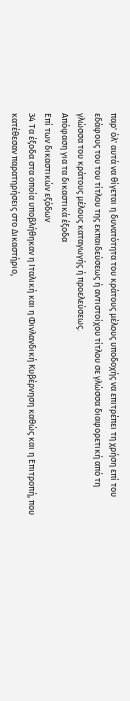παρ' όλ' αυτά να θίγεται η δυνατότητα του κράτους μέλους υποδοχής να επιτρέπει τη χρήση επί του εδάφους του του τίτλου της εκπαιδεύσεως ή αντιστοίχου τίτλου σε γλώσσα διαφορετική από τη γλώσσα του κράτους μέλους καταγωγής ή προελεύσεως.
Απόφαση για τα δικαστικά έξοδα
Επί των δικαστικών εξόδων
34 Τα έξοδα στα οποία υποβλήθηκαν η Ιταλική και η Φινλανδική Κυβέρνηση καθώς και η Επιτροπή, που κατέθεσαν παρατηρήσεις στο Δικαστήριο,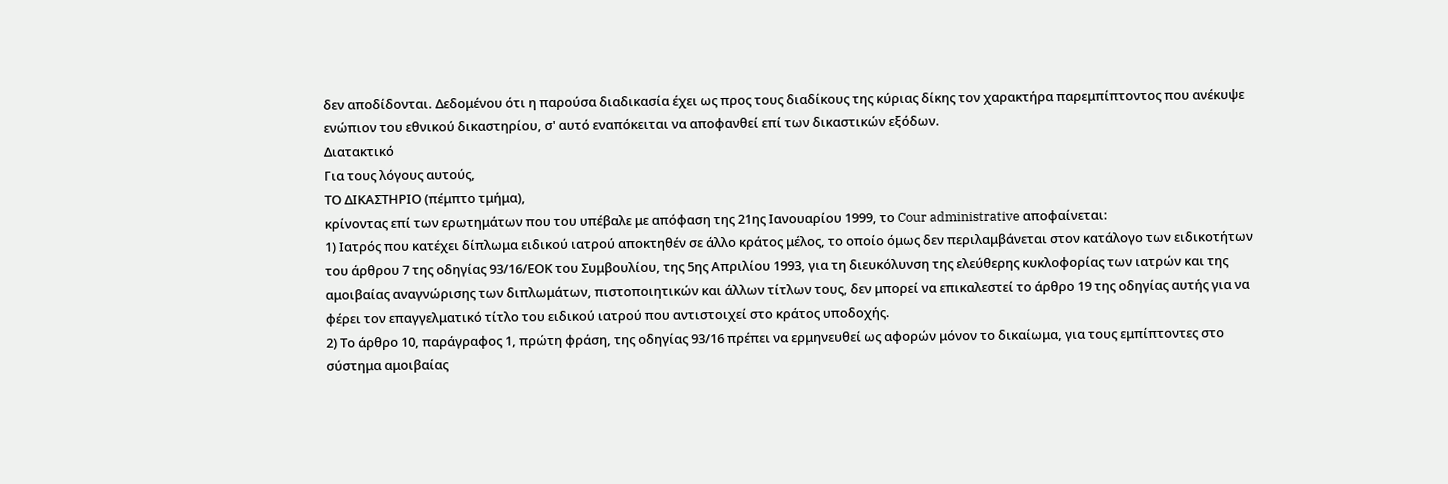δεν αποδίδονται. Δεδομένου ότι η παρούσα διαδικασία έχει ως προς τους διαδίκους της κύριας δίκης τον χαρακτήρα παρεμπίπτοντος που ανέκυψε ενώπιον του εθνικού δικαστηρίου, σ' αυτό εναπόκειται να αποφανθεί επί των δικαστικών εξόδων.
Διατακτικό
Για τους λόγους αυτούς,
ΤΟ ΔΙΚΑΣΤΗΡΙΟ (πέμπτο τμήμα),
κρίνοντας επί των ερωτημάτων που του υπέβαλε με απόφαση της 21ης Ιανουαρίου 1999, το Cour administrative αποφαίνεται:
1) Ιατρός που κατέχει δίπλωμα ειδικού ιατρού αποκτηθέν σε άλλο κράτος μέλος, το οποίο όμως δεν περιλαμβάνεται στον κατάλογο των ειδικοτήτων του άρθρου 7 της οδηγίας 93/16/ΕΟΚ του Συμβουλίου, της 5ης Απριλίου 1993, για τη διευκόλυνση της ελεύθερης κυκλοφορίας των ιατρών και της αμοιβαίας αναγνώρισης των διπλωμάτων, πιστοποιητικών και άλλων τίτλων τους, δεν μπορεί να επικαλεστεί το άρθρο 19 της οδηγίας αυτής για να φέρει τον επαγγελματικό τίτλο του ειδικού ιατρού που αντιστοιχεί στο κράτος υποδοχής.
2) Το άρθρο 10, παράγραφος 1, πρώτη φράση, της οδηγίας 93/16 πρέπει να ερμηνευθεί ως αφορών μόνον το δικαίωμα, για τους εμπίπτοντες στο σύστημα αμοιβαίας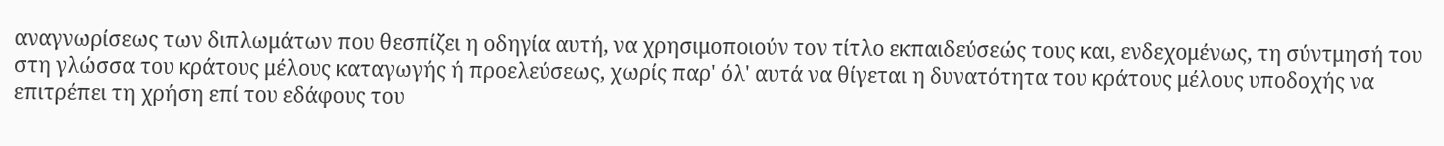αναγνωρίσεως των διπλωμάτων που θεσπίζει η οδηγία αυτή, να χρησιμοποιούν τον τίτλο εκπαιδεύσεώς τους και, ενδεχομένως, τη σύντμησή του στη γλώσσα του κράτους μέλους καταγωγής ή προελεύσεως, χωρίς παρ' όλ' αυτά να θίγεται η δυνατότητα του κράτους μέλους υποδοχής να επιτρέπει τη χρήση επί του εδάφους του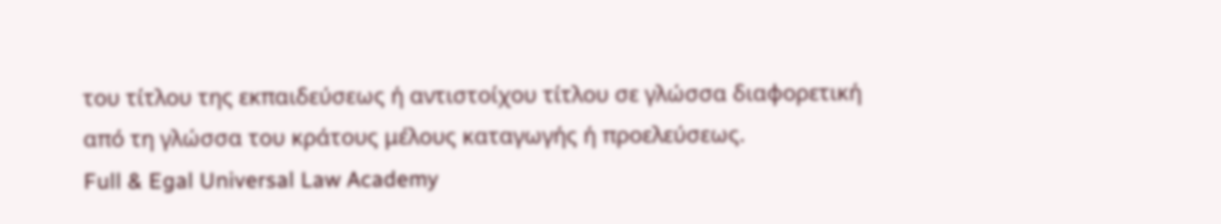του τίτλου της εκπαιδεύσεως ή αντιστοίχου τίτλου σε γλώσσα διαφορετική από τη γλώσσα του κράτους μέλους καταγωγής ή προελεύσεως.
Full & Egal Universal Law Academy